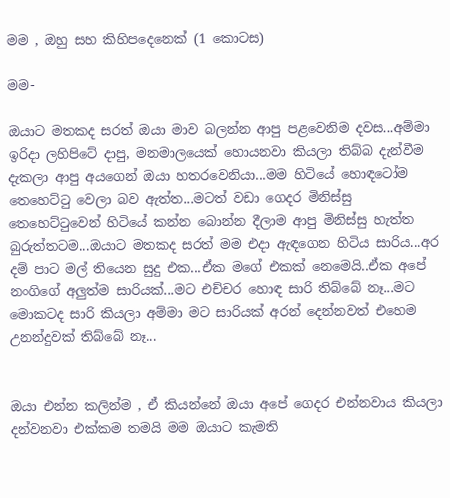මම , ඔහු සහ කිහිපදෙනෙක් (1 කොටස)

මම-

ඔයාට මතකද සරත් ඔයා මාව බලන්න ආපු පළවෙනිම දවස...අම්මා ඉරිදා ලහිපිටේ දාපු, මනමාලයෙක් හොයනවා කියලා තිබ්බ දැන්වීම දැකලා ආපු අයගෙන් ඔයා හතරවෙනියා...මම හිටියේ හොඳටෝම තෙහෙට්ටු වෙලා බව ඇත්ත...මටත් වඩා ගෙදර මිනිස්සු තෙහෙට්ටුවෙන් හිටියේ කන්න බොන්න දීලාම ආපු මිනිස්සු හැත්ත බුරුත්තටම...ඔයාට මතකද සරත් මම එදා ඇඳගෙන හිටිය සාරිය...අර දම් පාට මල් තියෙන සුදු එක...ඒක මගේ එකක් නෙමෙයි..ඒක අපේ නංගිගේ අලුත්ම සාරියක්...මට එච්චර හොඳ සාරි තිබ්බේ නෑ...මට මොකටද සාරි කියලා අම්මා මට සාරියක් අරන් දෙන්නවත් එහෙම උනන්දුවක් තිබ්බේ නෑ...


ඔයා එන්න කලින්ම , ඒ කියන්නේ ඔයා අපේ ගෙදර එන්නවාය කියලා දන්වනවා එක්කම තමයි මම ඔයාට කැමති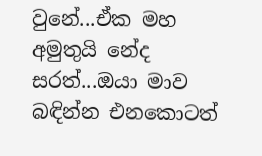වුනේ...ඒක මහ අමුතුයි නේද සරත්...ඔයා මාව බඳින්න එනකොටත්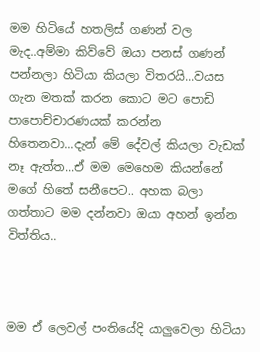මම හිටියේ හතලිස් ගණන් වල මැද..අම්මා කිව්වේ ඔයා පනස් ගණන් පන්නලා හිටියා කියලා විතරයි...වයස ගැන මතක් කරන කොට මට පොඩි පාපොච්චාරණයක් කරන්න හිතෙනවා...දැන් මේ දේවල් කියලා වැඩක් නෑ ඇත්ත...ඒ මම මෙහෙම කියන්නේ මගේ හිතේ සනීපෙට.. අහක බලා ගත්තාට මම දන්නවා ඔයා අහන් ඉන්න විත්තිය..



මම ඒ ලෙවල් පංතියේදි යාලුවෙලා හිටියා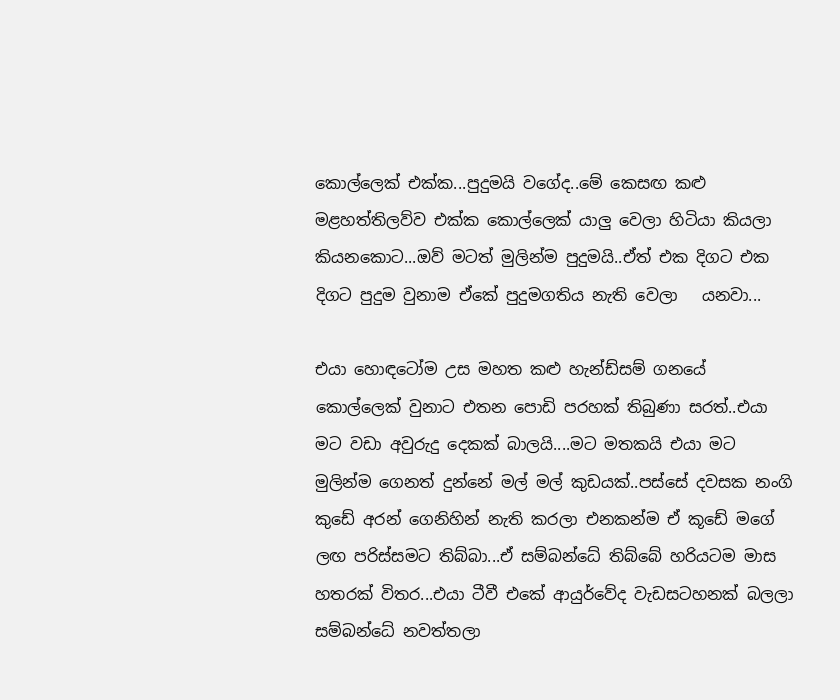කොල්ලෙක් එක්ක...පුදුමයි වගේද..මේ කෙසඟ කළු මළහත්තිලව්ව එක්ක කොල්ලෙක් යාලු වෙලා හිටියා කියලා කියනකොට...ඔව් මටත් මුලින්ම පුදුමයි..ඒත් එක දිගට එක දිගට පුදුම වුනාම ඒකේ පුදුමගතිය නැති වෙලා   යනවා...

එයා හොඳටෝම උස මහත කළු හැන්ඩ්සම් ගනයේ කොල්ලෙක් වුනාට එතන පොඩි පරහක් තිබුණා සරත්..එයා මට වඩා අවුරුදු දෙකක් බාලයි....මට මතකයි එයා මට මුලින්ම ගෙනත් දුන්නේ මල් මල් කුඩයක්..පස්සේ දවසක නංගි කුඩේ අරන් ගෙනිහින් නැති කරලා එනකන්ම ඒ කූඩේ මගේ ලඟ පරිස්සමට තිබ්බා...ඒ සම්බන්ධේ තිබ්බේ හරියටම මාස හතරක් විතර...එයා ටීවී එකේ ආයුර්වේද වැඩසටහනක් බලලා සම්බන්ධේ නවත්තලා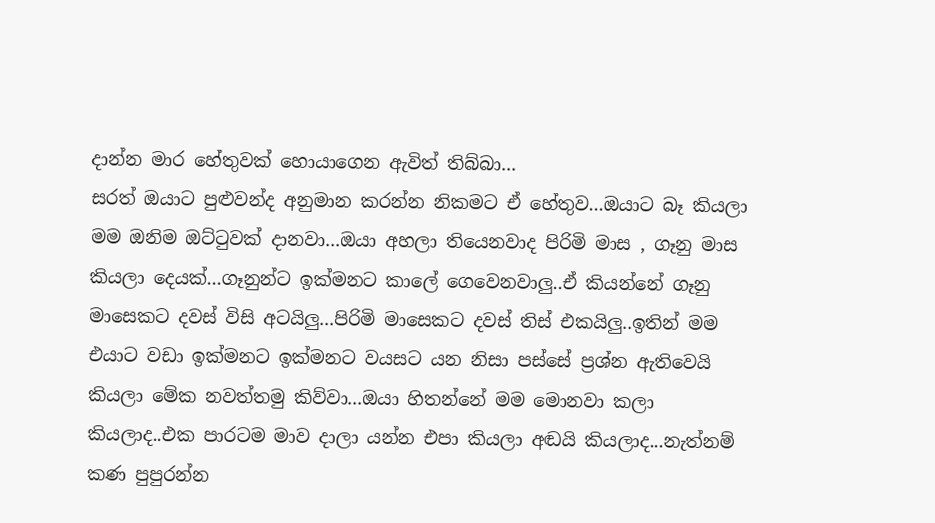දාන්න මාර හේතුවක් හොයාගෙන ඇවිත් තිබ්බා...
සරත් ඔයාට පුළුවන්ද අනුමාන කරන්න නිකමට ඒ හේතුව...ඔයාට බෑ කියලා මම ඔනිම ඔට්ටුවක් දානවා...ඔයා අහලා තියෙනවාද පිරිමි මාස , ගෑනු මාස කියලා දෙයක්...ගෑනුන්ට ඉක්මනට කාලේ ගෙවෙනවාලු..ඒ කියන්නේ ගෑනු මාසෙකට දවස් විසි අටයිලු...පිරිමි මාසෙකට දවස් තිස් එකයිලු..ඉතින් මම එයාට වඩා ඉක්මනට ඉක්මනට වයසට යන නිසා පස්සේ ප්‍රශ්න ඇතිවෙයි කියලා මේක නවත්තමු කිව්වා...ඔයා හිතන්නේ මම මොනවා කලා කියලාද..එක පාරටම මාව දාලා යන්න එපා කියලා අඬයි කියලාද...නැත්නම් කණ පුපුරන්න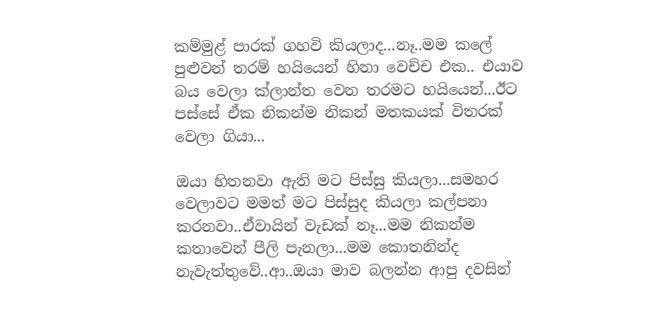කම්මුළ් පාරක් ගහවි කියලාද...නෑ..මම කලේ පුළුවන් තරම් හයියෙන් හිනා වෙච්ච එක.. එයාව බය වෙලා ක්ලාන්ත වෙන තරමට හයියෙන්...ඊට පස්සේ ඒක නිකන්ම නිකන් මතකයක් විතරක් වෙලා ගියා...

ඔයා හිතනවා ඇති මට පිස්සු කියලා...සමහර වෙලාවට මමත් මට පිස්සුද කියලා කල්පනා කරනවා..ඒවායින් වැඩක් නෑ...මම නිකන්ම කතාවෙන් පීලි පැනලා...මම කොතනින්ද නැවැත්තුවේ..ආ..ඔයා මාව බලන්න ආපු දවසින්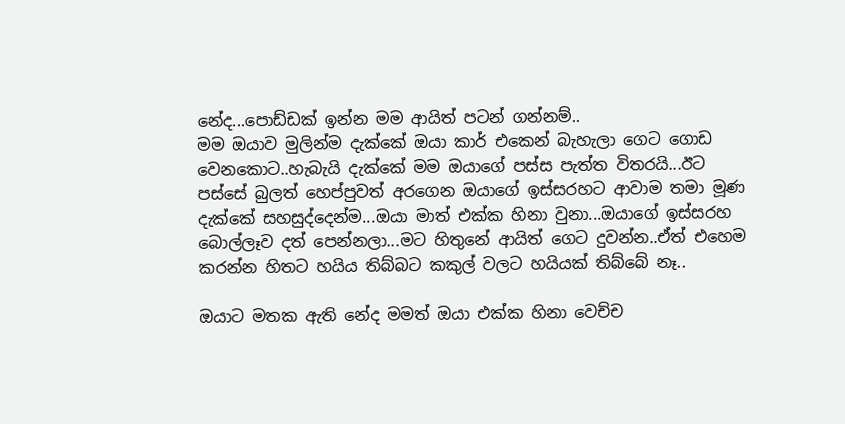නේද...පොඩ්ඩක් ඉන්න මම ආයිත් පටන් ගන්නම්..
මම ඔයාව මුලින්ම දැක්කේ ඔයා කාර් එකෙන් බැහැලා ගෙට ගොඩ වෙනකොට..හැබැයි දැක්කේ මම ඔයාගේ පස්ස පැත්ත විතරයි...ඊට පස්සේ බුලත් හෙප්පුවත් අරගෙන ඔයාගේ ඉස්සරහට ආවාම තමා මූණ දැක්කේ සහසුද්දෙන්ම...ඔයා මාත් එක්ක හිනා වුනා...ඔයාගේ ඉස්සරහ බොල්ලෑව දත් පෙන්නලා...මට හිතුනේ ආයිත් ගෙට දුවන්න..ඒත් එහෙම කරන්න හිතට හයිය තිබ්බට කකුල් වලට හයියක් තිබ්බේ නෑ..

ඔයාට මතක ඇති නේද මමත් ඔයා එක්ක හිනා වෙච්ච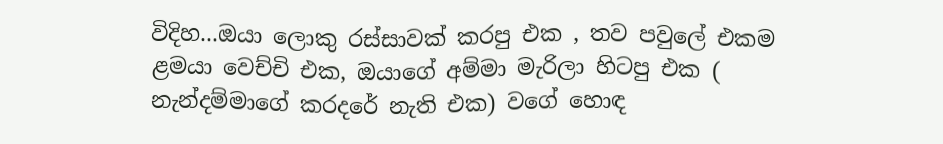විදිහ...ඔයා ලොකු රස්සාවක් කරපු එක , තව පවුලේ එකම ළමයා වෙච්චි එක, ඔයාගේ අම්මා මැරිලා හිටපු එක ( නැන්දම්මාගේ කරදරේ නැති එක) වගේ හොඳ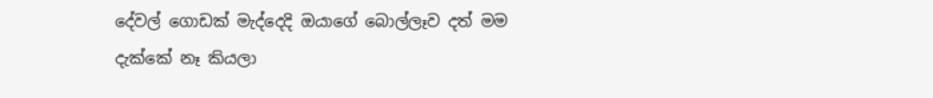දේවල් ගොඩක් මැද්දෙදි ඔයාගේ බොල්ලෑව දත් මම දැක්කේ නෑ කියලා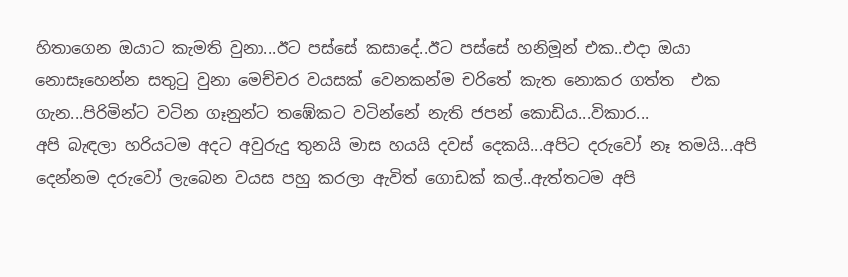හිතාගෙන ඔයාට කැමති වුනා...ඊට පස්සේ කසාදේ..ඊට පස්සේ හනිමූන් එක..එදා ඔයා නොසෑහෙන්න සතුටු වුනා මෙච්චර වයසක් වෙනකන්ම චරිතේ කැත නොකර ගත්ත  එක ගැන...පිරිමින්ට වටින ගෑනුන්ට තඹේකට වටින්නේ නැති ජපන් කොඩිය...විකාර...
අපි බැඳලා හරියටම අදට අවුරුදු තුනයි මාස හයයි දවස් දෙකයි...අපිට දරුවෝ නෑ තමයි...අපි දෙන්නම දරුවෝ ලැබෙන වයස පහු කරලා ඇවිත් ගොඩක් කල්..ඇත්තටම අපි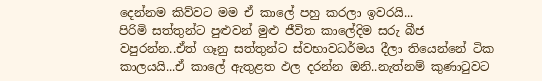දෙන්නම කිව්වට මම ඒ කාලේ පහු කරලා ඉවරයි...
පිරිමි සත්තුන්ට පුළුවන් මුළු ජීවිත කාලේදිම සරු බීජ වපුරන්න..ඒත් ගෑනු සත්තුන්ට ස්වභාවධර්මය දීලා තියෙන්නේ ටික කාලයයි...ඒ කාලේ ඇතුළත ඵල දරන්න ඔනි..නැත්නම් කුණාටුවට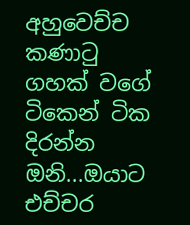අහුවෙච්ච කණාටු ගහක් වගේ ටිකෙන් ටික දිරන්න ඔනි...ඔයාට එච්චර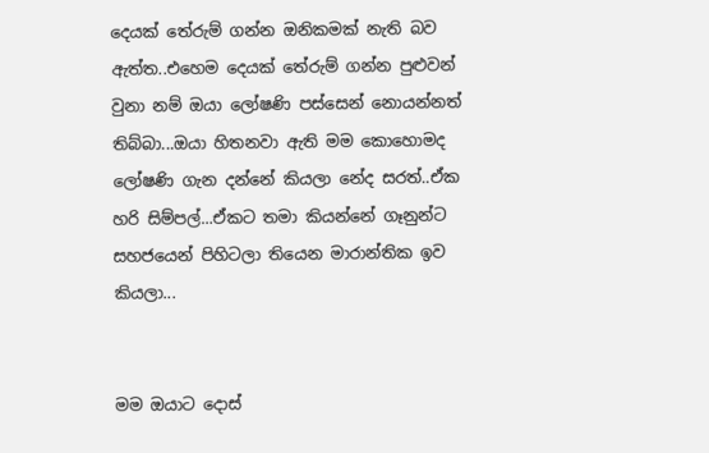දෙයක් තේරුම් ගන්න ඔනිකමක් නැති බව ඇත්ත..එහෙම දෙයක් තේරුම් ගන්න පුළුවන් වුනා නම් ඔයා ලෝෂණි පස්සෙන් නොයන්නත් තිබ්බා...ඔයා හිතනවා ඇති මම කොහොමද ලෝෂණි ගැන දන්නේ කියලා නේද සරත්..ඒක හරි සිම්පල්...ඒකට තමා කියන්නේ ගෑනුන්ට සහජයෙන් පිහිටලා තියෙන මාරාන්තික ඉව කියලා...


මම ඔයාට දොස්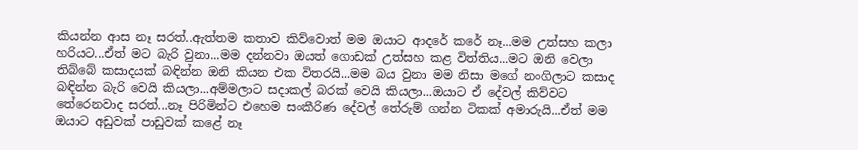කියන්න ආස නෑ සරත්..ඇත්තම කතාව කිව්වොත් මම ඔයාට ආදරේ කරේ නෑ...මම උත්සහ කලා හරියට...ඒත් මට බැරි වුනා...මම දන්නවා ඔයත් ගොඩක් උත්සහ කළ විත්තිය...මට ඔනි වෙලා තිබ්බේ කසාදයක් බඳින්න ඔනි කියන එක විතරයි...මම බය වුනා මම නිසා මගේ නංගිලාට කසාද බඳින්න බැරි වෙයි කියලා...අම්මලාට සදාකල් බරක් වෙයි කියලා...ඔයාට ඒ දේවල් කිව්වට තේරෙනවාද සරත්...නෑ පිරිමින්ට එහෙම සංකීරිණ දේවල් තේරුම් ගන්න ටිකක් අමාරුයි...ඒත් මම ඔයාට අඩුවක් පාඩුවක් කළේ නෑ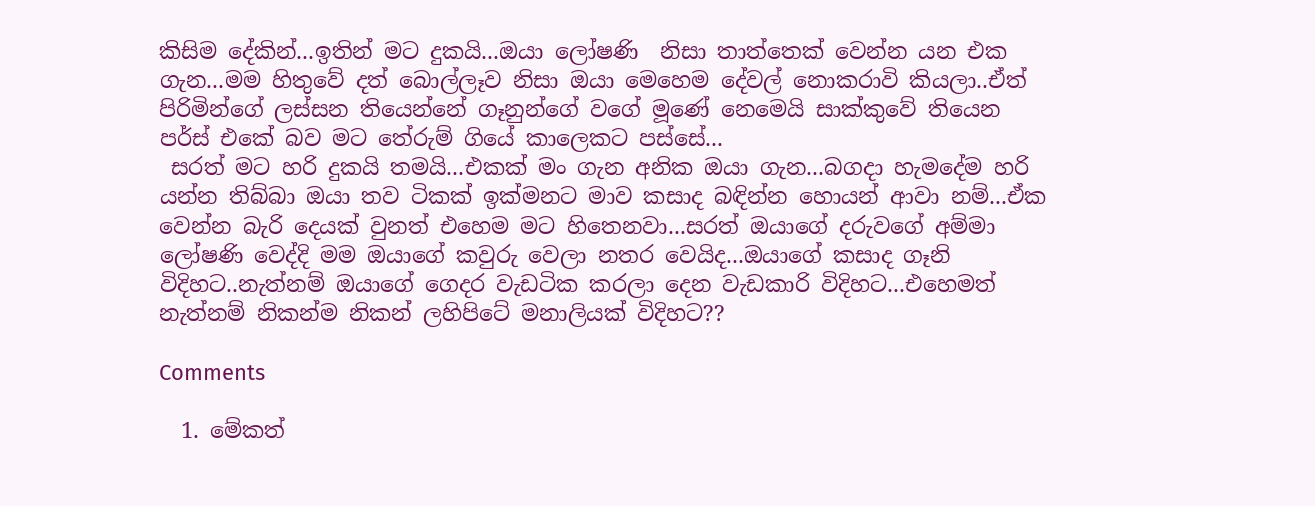කිසිම දේකින්...ඉතින් මට දුකයි...ඔයා ලෝෂණි  නිසා තාත්තෙක් වෙන්න යන එක ගැන...මම හිතුවේ දත් බොල්ලෑව නිසා ඔයා මෙහෙම දේවල් නොකරාවි කියලා..ඒත් පිරිමින්ගේ ලස්සන තියෙන්නේ ගෑනුන්ගේ වගේ මූණේ නෙමෙයි සාක්කුවේ තියෙන පර්ස් එකේ බව මට තේරුම් ගියේ කාලෙකට පස්සේ...
 සරත් මට හරි දුකයි තමයි...එකක් මං ගැන අනික ඔයා ගැන...බගදා හැමදේම හරි යන්න තිබ්බා ඔයා තව ටිකක් ඉක්මනට මාව කසාද බඳින්න හොයන් ආවා නම්...ඒක වෙන්න බැරි දෙයක් වුනත් එහෙම මට හිතෙනවා...සරත් ඔයාගේ දරුවගේ අම්මා ලෝෂණි වෙද්දි මම ඔයාගේ කවුරු වෙලා නතර වෙයිද...ඔයාගේ කසාද ගෑනි විදිහට..නැත්නම් ඔයාගේ ගෙදර වැඩටික කරලා දෙන වැඩකාරි විදිහට...එහෙමත් නැත්නම් නිකන්ම නිකන් ලහිපිටේ මනාලියක් විදිහට??

Comments

  1. මේකත්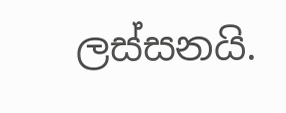ලස්සනයි.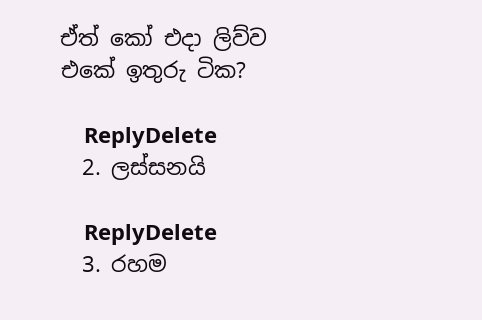ඒත් කෝ එදා ලිව්ව එකේ ඉතුරු ටික?

    ReplyDelete
  2. ලස්සනයි

    ReplyDelete
  3. රහම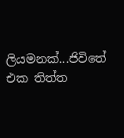ලියමනක්...ජිවිතේ එක තිත්ත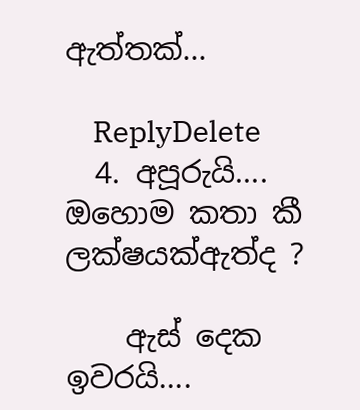ඇත්තක්...

    ReplyDelete
  4. අපූරුයි.... ඔහොම කතා කී ලක්ෂයක්ඇත්ද ?

    ඇස් දෙක ඉවරයි....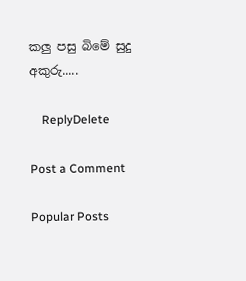කලු පසු බිමේ සුදු අකුරු.....

    ReplyDelete

Post a Comment

Popular Posts